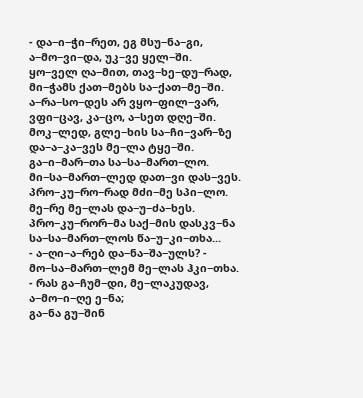- და−ი−ჭი−რეთ, ეგ მსუ−ნა−გი,
ა−მო−ვი−და, უკ−ვე ყელ−ში.
ყო−ველ ღა−მით, თავ−ხე−დუ−რად,
მი−ჭამს ქათ−მებს სა−ქათ−მე−ში.
ა−რა−სო−დეს არ ვყო−ფილ−ვარ,
ვფი−ცავ, კა−ცო, ა−სეთ დღე−ში.
მოკ−ლედ, გლე−ხის სა−ჩი−ვარ−ზე
და−ა−კა−ვეს მე−ლა ტყე−ში.
გა−ი−მარ−თა სა−სა−მართ−ლო.
მი−სა−მართ−ლედ დათ−ვი დას−ვეს.
პრო−კუ−რო−რად მძი−მე სპი−ლო.
მე−რე მე−ლას და−უ−ძა−ხეს.
პრო−კუ−რორ−მა საქ−მის დასკვ−ნა
სა−სა−მართ−ლოს წა−უ−კი−თხა...
- ა−ღი−ა−რებ და−ნა−შა−ულს? -
მო−სა−მართ−ლემ მე−ლას ჰკი−თხა.
- რას გა−ჩუმ−დი, მე−ლაკუდავ,
ა−მო−ი−ღე ე−ნა;
გა−ნა გუ−შინ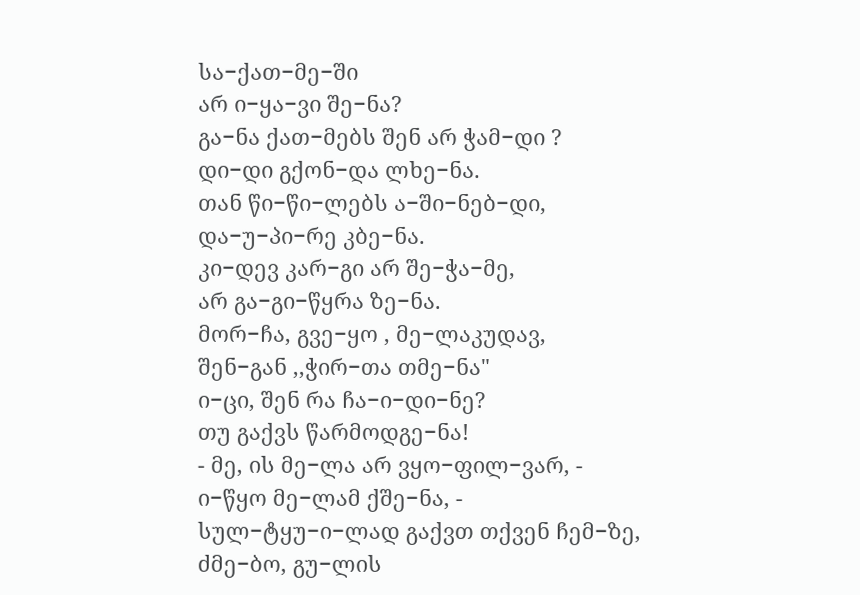სა−ქათ−მე−ში
არ ი−ყა−ვი შე−ნა?
გა−ნა ქათ−მებს შენ არ ჭამ−დი ?
დი−დი გქონ−და ლხე−ნა.
თან წი−წი−ლებს ა−ში−ნებ−დი,
და−უ−პი−რე კბე−ნა.
კი−დევ კარ−გი არ შე−ჭა−მე,
არ გა−გი−წყრა ზე−ნა.
მორ−ჩა, გვე−ყო , მე−ლაკუდავ,
შენ−გან ,,ჭირ−თა თმე−ნა"
ი−ცი, შენ რა ჩა−ი−დი−ნე?
თუ გაქვს წარმოდგე−ნა!
- მე, ის მე−ლა არ ვყო−ფილ−ვარ, -
ი−წყო მე−ლამ ქშე−ნა, -
სულ−ტყუ−ი−ლად გაქვთ თქვენ ჩემ−ზე,
ძმე−ბო, გუ−ლის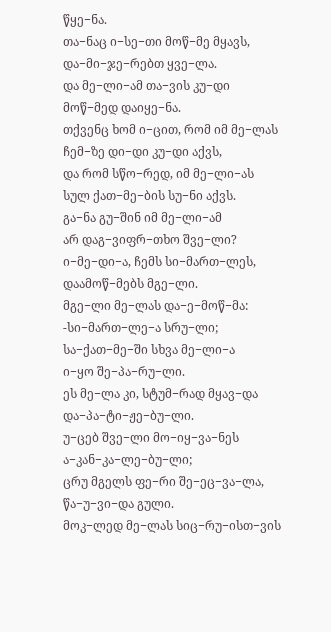წყე−ნა.
თა−ნაც ი−სე−თი მოწ−მე მყავს,
და−მი−ჯე−რებთ ყვე−ლა.
და მე−ლი−ამ თა−ვის კუ−დი
მოწ−მედ დაიყე−ნა.
თქვენც ხომ ი−ცით, რომ იმ მე−ლას
ჩემ−ზე დი−დი კუ−დი აქვს,
და რომ სწო−რედ, იმ მე−ლი−ას
სულ ქათ−მე−ბის სუ−ნი აქვს.
გა−ნა გუ−შინ იმ მე−ლი−ამ
არ დაგ−ვიფრ−თხო შვე−ლი?
ი−მე−დი−ა, ჩემს სი−მართ−ლეს,
დაამოწ−მებს მგე−ლი.
მგე−ლი მე−ლას და−ე−მოწ−მა:
-სი−მართ−ლე−ა სრუ−ლი;
სა−ქათ−მე−ში სხვა მე−ლი−ა
ი−ყო შე−პა−რუ−ლი.
ეს მე−ლა კი, სტუმ−რად მყავ−და
და−პა−ტი−ჟე−ბუ−ლი.
უ−ცებ შვე−ლი მო−იყ−ვა−ნეს
ა−კან−კა−ლე−ბუ−ლი;
ცრუ მგელს ფე−რი შე−ეც−ვა−ლა,
წა−უ−ვი−და გული.
მოკ−ლედ მე−ლას სიც−რუ−ისთ−ვის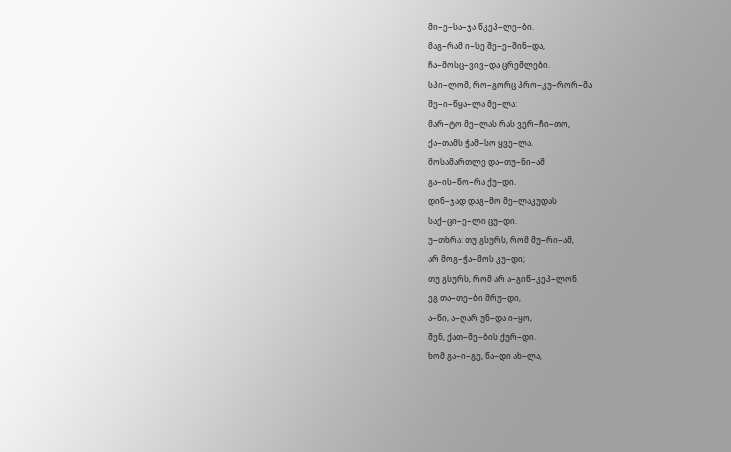მი−ე−სა−ჯა წკეპ−ლე−ბი.
მაგ−რამ ი−სე შე−ე−შინ−და,
ჩა−მოსც−ვივ−და ცრემლები.
სპი−ლომ, რო−გორც პრო−კუ−რორ−მა
შე−ი−წყა−ლა მე−ლა:
მარ−ტო მე−ლას რას ვერ−ჩი−თო,
ქა−თამს ჭამ−სო ყვე−ლა.
მოსამართლე და−თუ−ნი−ამ
გა−ის−წო−რა ქუ−დი.
დინ−ჯად დაგ−მო მე−ლაკუდას
საქ−ცი−ე−ლი ცუ−დი.
უ−თხრა: თუ გსურს, რომ მუ−რი−ამ,
არ მოგ−ჭა−მოს კუ−დი;
თუ გსურს, რომ არ ა−გიწ−კეპ−ლონ
ეგ თა−თე−ბი მრუ−დი,
ა−წი, ა−ღარ უნ−და ი−ყო,
შენ, ქათ−მე−ბის ქურ−დი.
ხომ გა−ი−გე, წა−დი ახ−ლა,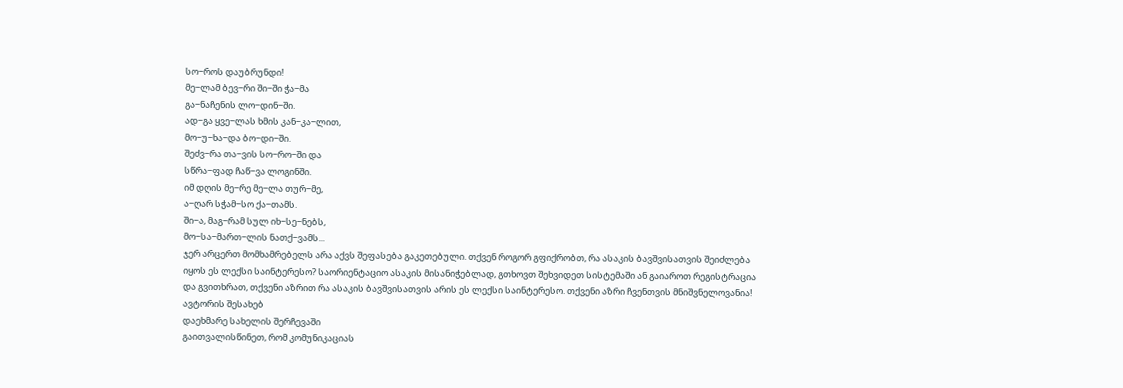სო−როს დაუბრუნდი!
მე−ლამ ბევ−რი ში−ში ჭა−მა
გა−ნაჩენის ლო−დინ−ში.
ად−გა ყვე−ლას ხმის კან−კა−ლით,
მო−უ−ხა−და ბო−დი−ში.
შეძვ−რა თა−ვის სო−რო−ში და
სწრა−ფად ჩაწ−ვა ლოგინში.
იმ დღის მე−რე მე−ლა თურ−მე,
ა−ღარ სჭამ−სო ქა−თამს.
ში−ა, მაგ−რამ სულ იხ−სე−ნებს,
მო−სა−მართ−ლის ნათქ−ვამს...
ჯერ არცერთ მომხამრებელს არა აქვს შეფასება გაკეთებული. თქვენ როგორ გფიქრობთ, რა ასაკის ბავშვისათვის შეიძლება იყოს ეს ლექსი საინტერესო? საორიენტაციო ასაკის მისანიჭებლად, გთხოვთ შეხვიდეთ სისტემაში ან გაიაროთ რეგისტრაცია და გვითხრათ, თქვენი აზრით რა ასაკის ბავშვისათვის არის ეს ლექსი საინტერესო. თქვენი აზრი ჩვენთვის მნიშვნელოვანია!
ავტორის შესახებ
დაეხმარე სახელის შერჩევაში
გაითვალისწინეთ, რომ კომუნიკაციას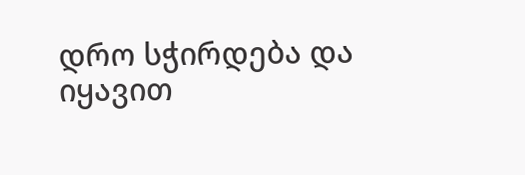დრო სჭირდება და იყავით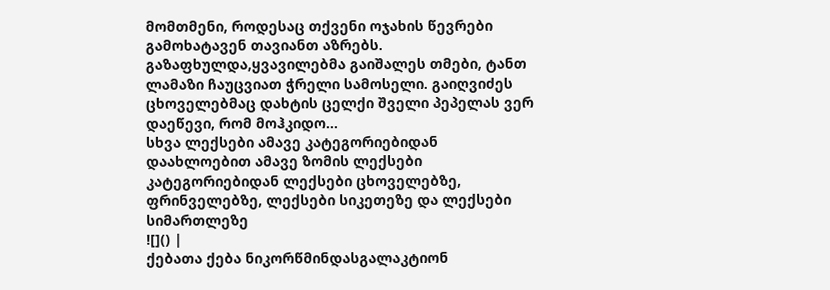მომთმენი, როდესაც თქვენი ოჯახის წევრები გამოხატავენ თავიანთ აზრებს.
გაზაფხულდა,ყვავილებმა გაიშალეს თმები, ტანთ ლამაზი ჩაუცვიათ ჭრელი სამოსელი. გაიღვიძეს ცხოველებმაც დახტის ცელქი შველი პეპელას ვერ დაეწევი, რომ მოჰკიდო...
სხვა ლექსები ამავე კატეგორიებიდან
დაახლოებით ამავე ზომის ლექსები კატეგორიებიდან ლექსები ცხოველებზე, ფრინველებზე, ლექსები სიკეთეზე და ლექსები სიმართლეზე
![]() |
ქებათა ქება ნიკორწმინდასგალაკტიონ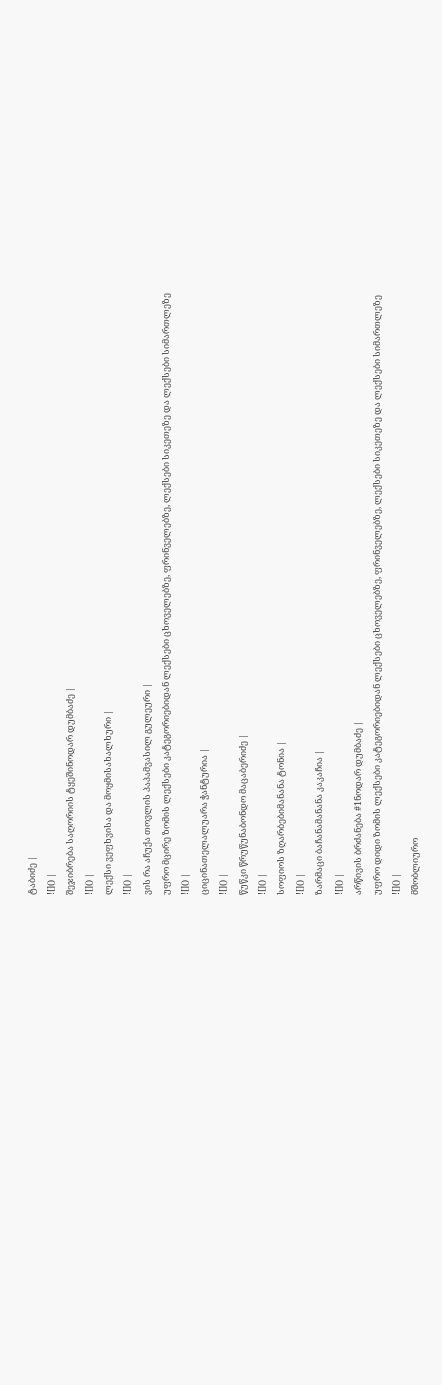ტაბიძე |
![]() |
შეჯიბრება საღორიის ტყეშინოდარ დუმბაძე |
![]() |
ლექსი ვეფხვისა და მოყმისახალხური |
![]() |
ვის რა აჩუქა თოვლის პაპამვასილ გულეური |
უფრო მცირე ზომის ლექსები კატეგორიებიდან ლექსები ცხოველებზე, ფრინველებზე, ლექსები სიკეთეზე და ლექსები სიმართლეზე
![]() |
ციცინათელალუარა ჭანტურია |
![]() |
წუწკი წრუწუნაბონდო მაცაბერიძე |
![]() |
სოფიოს ზღარბებიმანანა ტონია |
![]() |
ზარმაცი ბაჩანამანანა კაკაჩია |
![]() |
არწივის ბრძანება #1ნოდარ დუმბაძე |
უფრო დიდი ზომის ლექსები კატეგორიებიდან ლექსები ცხოველებზე, ფრინველებზე, ლექსები სიკეთეზე და ლექსები სიმართლეზე
![]() |
მშობლიურო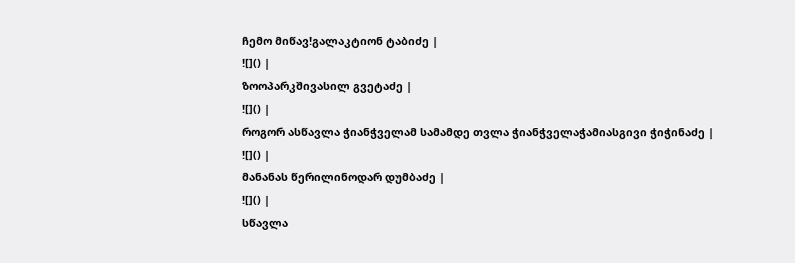ჩემო მიწავ!გალაკტიონ ტაბიძე |
![]() |
ზოოპარკშივასილ გვეტაძე |
![]() |
როგორ ასწავლა ჭიანჭველამ სამამდე თვლა ჭიანჭველაჭამიასგივი ჭიჭინაძე |
![]() |
მანანას წერილინოდარ დუმბაძე |
![]() |
სწავლა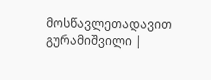მოსწავლეთადავით გურამიშვილი |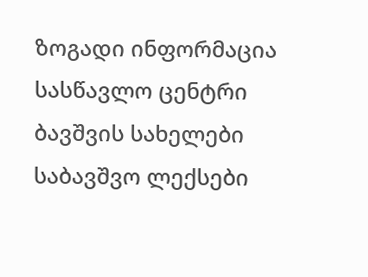ზოგადი ინფორმაცია
სასწავლო ცენტრი
ბავშვის სახელები
საბავშვო ლექსები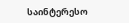საინტერესო